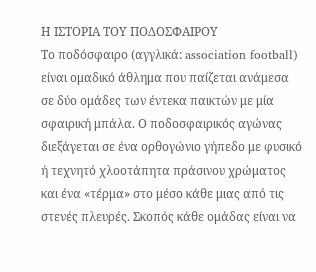Η ΙΣΤΟΡΙΑ ΤΟΥ ΠΟΔΟΣΦΑΙΡΟΥ
Το ποδόσφαιρο (αγγλικά: association football) είναι ομαδικό άθλημα που παίζεται ανάμεσα σε δύο ομάδες των έντεκα παικτών με μία σφαιρική μπάλα. Ο ποδοσφαιρικός αγώνας διεξάγεται σε ένα ορθογώνιο γήπεδο με φυσικό ή τεχνητό χλοοτάπητα πράσινου χρώματος και ένα «τέρμα» στο μέσο κάθε μιας από τις στενές πλευρές. Σκοπός κάθε ομάδας είναι να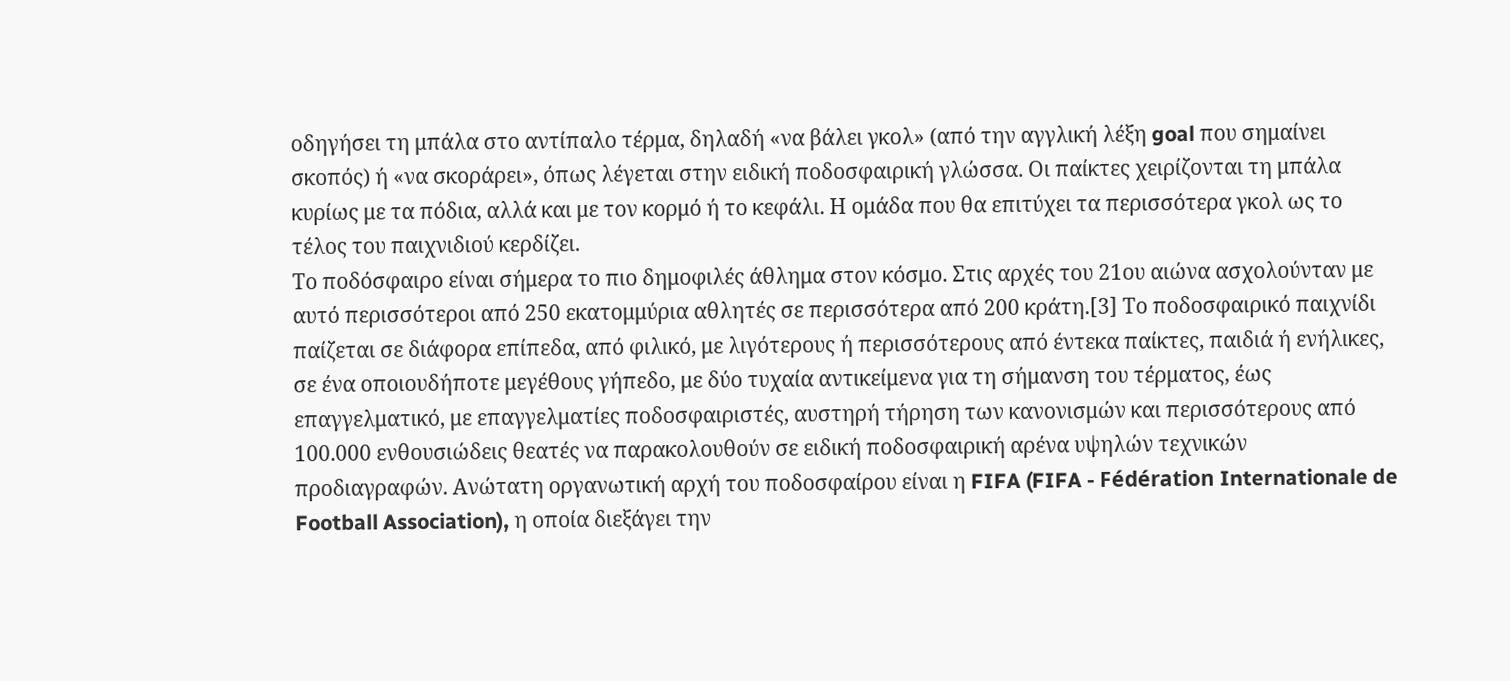οδηγήσει τη μπάλα στο αντίπαλο τέρμα, δηλαδή «να βάλει γκολ» (από την αγγλική λέξη goal που σημαίνει σκοπός) ή «να σκοράρει», όπως λέγεται στην ειδική ποδοσφαιρική γλώσσα. Οι παίκτες χειρίζονται τη μπάλα κυρίως με τα πόδια, αλλά και με τον κορμό ή το κεφάλι. Η ομάδα που θα επιτύχει τα περισσότερα γκολ ως το τέλος του παιχνιδιού κερδίζει.
Το ποδόσφαιρο είναι σήμερα το πιο δημοφιλές άθλημα στον κόσμο. Στις αρχές του 21ου αιώνα ασχολούνταν με αυτό περισσότεροι από 250 εκατομμύρια αθλητές σε περισσότερα από 200 κράτη.[3] Το ποδοσφαιρικό παιχνίδι παίζεται σε διάφορα επίπεδα, από φιλικό, με λιγότερους ή περισσότερους από έντεκα παίκτες, παιδιά ή ενήλικες, σε ένα οποιουδήποτε μεγέθους γήπεδο, με δύο τυχαία αντικείμενα για τη σήμανση του τέρματος, έως επαγγελματικό, με επαγγελματίες ποδοσφαιριστές, αυστηρή τήρηση των κανονισμών και περισσότερους από 100.000 ενθουσιώδεις θεατές να παρακολουθούν σε ειδική ποδοσφαιρική αρένα υψηλών τεχνικών προδιαγραφών. Ανώτατη οργανωτική αρχή του ποδοσφαίρου είναι η FIFA (FIFA - Fédération Internationale de Football Association), η οποία διεξάγει την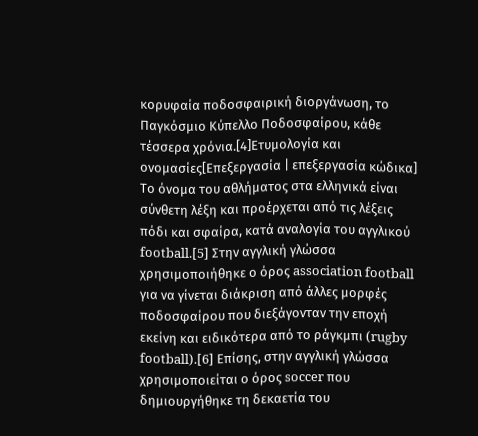κορυφαία ποδοσφαιρική διοργάνωση, το Παγκόσμιο Κύπελλο Ποδοσφαίρου, κάθε τέσσερα χρόνια.[4]Ετυμολογία και ονομασίες[Επεξεργασία | επεξεργασία κώδικα]
Το όνομα του αθλήματος στα ελληνικά είναι σύνθετη λέξη και προέρχεται από τις λέξεις πόδι και σφαίρα, κατά αναλογία του αγγλικού football.[5] Στην αγγλική γλώσσα χρησιμοποιήθηκε ο όρος association football για να γίνεται διάκριση από άλλες μορφές ποδοσφαίρου που διεξάγονταν την εποχή εκείνη και ειδικότερα από το ράγκμπι (rugby football).[6] Επίσης, στην αγγλική γλώσσα χρησιμοποιείται ο όρος soccer που δημιουργήθηκε τη δεκαετία του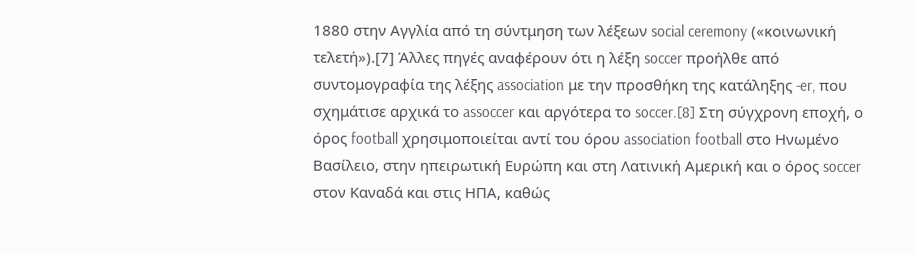1880 στην Αγγλία από τη σύντμηση των λέξεων social ceremony («κοινωνική τελετή»).[7] Άλλες πηγές αναφέρουν ότι η λέξη soccer προήλθε από συντομογραφία της λέξης association με την προσθήκη της κατάληξης -er, που σχημάτισε αρχικά το assoccer και αργότερα το soccer.[8] Στη σύγχρονη εποχή, ο όρος football χρησιμοποιείται αντί του όρου association football στο Ηνωμένο Βασίλειο, στην ηπειρωτική Ευρώπη και στη Λατινική Αμερική και ο όρος soccer στον Καναδά και στις ΗΠΑ, καθώς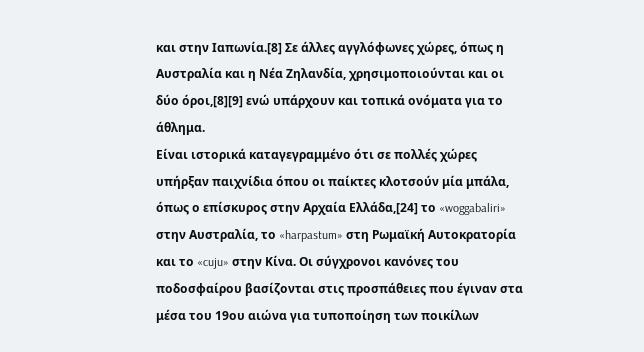και στην Ιαπωνία.[8] Σε άλλες αγγλόφωνες χώρες, όπως η Αυστραλία και η Νέα Ζηλανδία, χρησιμοποιούνται και οι δύο όροι,[8][9] ενώ υπάρχουν και τοπικά ονόματα για το άθλημα.
Είναι ιστορικά καταγεγραμμένο ότι σε πολλές χώρες υπήρξαν παιχνίδια όπου οι παίκτες κλοτσούν μία μπάλα, όπως ο επίσκυρος στην Αρχαία Ελλάδα,[24] το «woggabaliri» στην Αυστραλία, το «harpastum» στη Ρωμαϊκή Αυτοκρατορία και το «cuju» στην Κίνα. Οι σύγχρονοι κανόνες του ποδοσφαίρου βασίζονται στις προσπάθειες που έγιναν στα μέσα του 19ου αιώνα για τυποποίηση των ποικίλων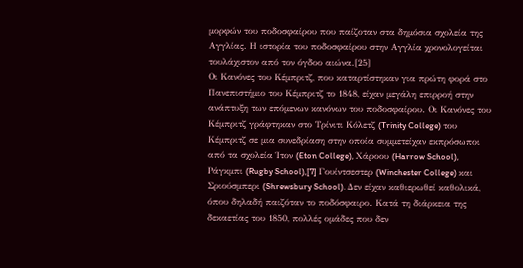μορφών του ποδοσφαίρου που παίζοταν στα δημόσια σχολεία της Αγγλίας. Η ιστορία του ποδοσφαίρου στην Αγγλία χρονολογείται τουλάχιστον από τον όγδοο αιώνα.[25]
Οι Κανόνες του Κέμπριτζ, που καταρτίστηκαν για πρώτη φορά στο Πανεπιστήμιο του Κέμπριτζ το 1848, είχαν μεγάλη επιρροή στην ανάπτυξη των επόμενων κανόνων του ποδοσφαίρου. Οι Κανόνες του Κέμπριτζ γράφτηκαν στο Τρίνιτι Κόλετζ (Trinity College) του Κέμπριτζ σε μια συνεδρίαση στην οποία συμμετείχαν εκπρόσωποι από τα σχολεία Ίτον (Eton College), Χάροου (Harrow School), Ράγκμπι (Rugby School),[7] Γουίντσεστερ (Winchester College) και Σριούσμπερι (Shrewsbury School). Δεν είχαν καθιερωθεί καθολικά, όπου δηλαδή παιζόταν το ποδόσφαιρο. Κατά τη διάρκεια της δεκαετίας του 1850, πολλές ομάδες που δεν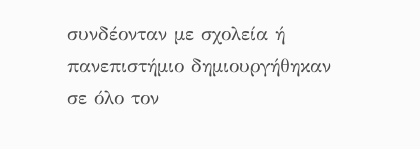συνδέονταν με σχολεία ή πανεπιστήμιο δημιουργήθηκαν σε όλο τον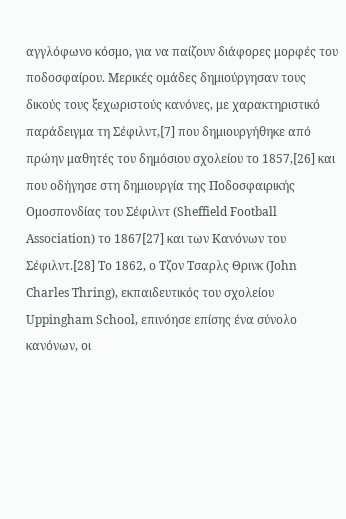αγγλόφωνο κόσμο, για να παίζουν διάφορες μορφές του ποδοσφαίρου. Μερικές ομάδες δημιούργησαν τους δικούς τους ξεχωριστούς κανόνες, με χαρακτηριστικό παράδειγμα τη Σέφιλντ,[7] που δημιουργήθηκε από πρώην μαθητές του δημόσιου σχολείου το 1857,[26] και που οδήγησε στη δημιουργία της Ποδοσφαιρικής Ομοσπονδίας του Σέφιλντ (Sheffield Football Association) το 1867[27] και των Κανόνων του Σέφιλντ.[28] Το 1862, ο Τζον Τσαρλς Θρινκ (John Charles Thring), εκπαιδευτικός του σχολείου Uppingham School, επινόησε επίσης ένα σύνολο κανόνων, οι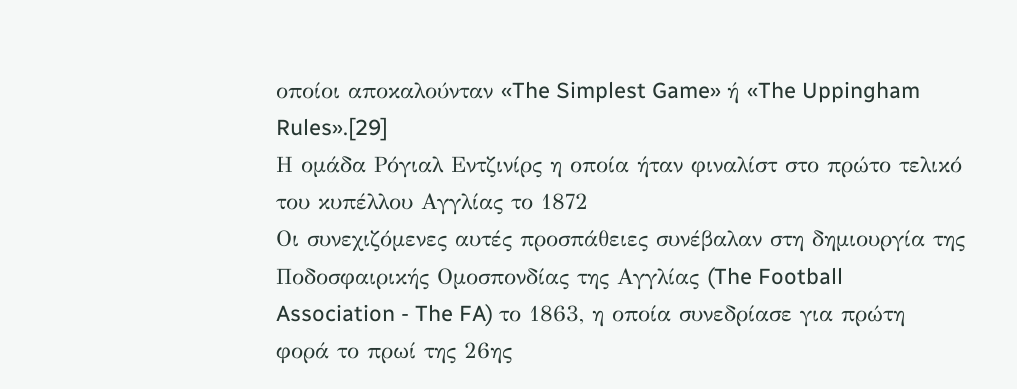οποίοι αποκαλούνταν «The Simplest Game» ή «The Uppingham Rules».[29]
Η ομάδα Ρόγιαλ Εντζινίρς η οποία ήταν φιναλίστ στο πρώτο τελικό του κυπέλλου Αγγλίας το 1872
Οι συνεχιζόμενες αυτές προσπάθειες συνέβαλαν στη δημιουργία της Ποδοσφαιρικής Ομοσπονδίας της Αγγλίας (The Football Association - The FA) το 1863, η οποία συνεδρίασε για πρώτη φορά το πρωί της 26ης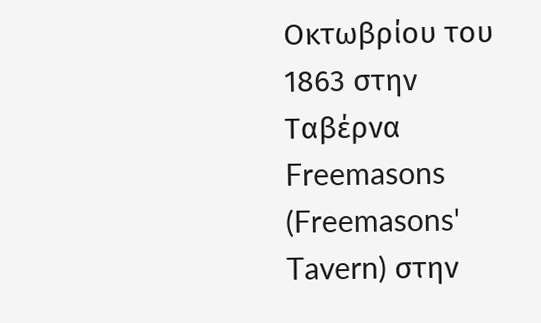Οκτωβρίου του 1863 στην Ταβέρνα Freemasons (Freemasons' Tavern) στην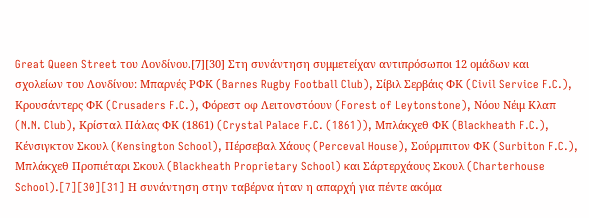Great Queen Street του Λονδίνου.[7][30] Στη συνάντηση συμμετείχαν αντιπρόσωποι 12 ομάδων και σχολείων του Λονδίνου: Μπαρνές ΡΦΚ (Barnes Rugby Football Club), Σίβιλ Σερβάις ΦΚ (Civil Service F.C.), Κρουσάντερς ΦΚ (Crusaders F.C.), Φόρεστ οφ Λειτονστόουν (Forest of Leytonstone), Νόου Νέιμ Κλαπ (N.N. Club), Κρίσταλ Πάλας ΦΚ (1861) (Crystal Palace F.C. (1861)), Μπλάκχεθ ΦΚ (Blackheath F.C.), Κένσιγκτον Σκουλ (Kensington School), Πέρσεβαλ Χάους (Perceval House), Σούρμπιτον ΦΚ (Surbiton F.C.), Μπλάκχεθ Προπιέταρι Σκουλ (Blackheath Proprietary School) και Σάρτερχάους Σκουλ (Charterhouse School).[7][30][31] Η συνάντηση στην ταβέρνα ήταν η απαρχή για πέντε ακόμα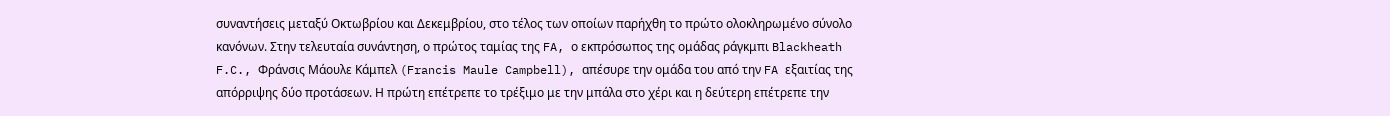συναντήσεις μεταξύ Οκτωβρίου και Δεκεμβρίου, στο τέλος των οποίων παρήχθη το πρώτο ολοκληρωμένο σύνολο κανόνων. Στην τελευταία συνάντηση, ο πρώτος ταμίας της FA, ο εκπρόσωπος της ομάδας ράγκμπι Blackheath F.C., Φράνσις Μάουλε Κάμπελ (Francis Maule Campbell), απέσυρε την ομάδα του από την FA εξαιτίας της απόρριψης δύο προτάσεων. Η πρώτη επέτρεπε το τρέξιμο με την μπάλα στο χέρι και η δεύτερη επέτρεπε την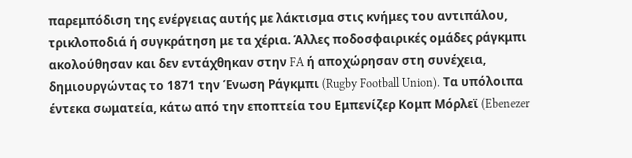παρεμπόδιση της ενέργειας αυτής με λάκτισμα στις κνήμες του αντιπάλου, τρικλοποδιά ή συγκράτηση με τα χέρια. Άλλες ποδοσφαιρικές ομάδες ράγκμπι ακολούθησαν και δεν εντάχθηκαν στην FA ή αποχώρησαν στη συνέχεια, δημιουργώντας το 1871 την Ένωση Ράγκμπι (Rugby Football Union). Τα υπόλοιπα έντεκα σωματεία, κάτω από την εποπτεία του Εμπενίζερ Κομπ Μόρλεϊ (Ebenezer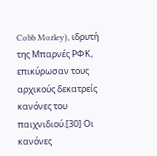Cobb Morley), ιδρυτή της Μπαρνές ΡΦΚ, επικύρωσαν τους αρχικούς δεκατρείς κανόνες του παιχνιδιού.[30] Οι κανόνες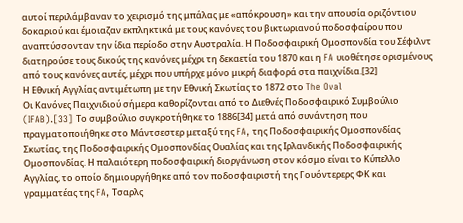αυτοί περιλάμβαναν το χειρισμό της μπάλας με «απόκρουση» και την απουσία οριζόντιου δοκαριού και έμοιαζαν εκπληκτικά με τους κανόνες του βικτωριανού ποδοσφαίρου που αναπτύσσονταν την ίδια περίοδο στην Αυστραλία. Η Ποδοσφαιρική Ομοσπονδία του Σέφιλντ διατηρούσε τους δικούς της κανόνες μέχρι τη δεκαετία του 1870 και η FA υιοθέτησε ορισμένους από τους κανόνες αυτές, μέχρι που υπήρχε μόνο μικρή διαφορά στα παιχνίδια.[32]
Η Εθνική Αγγλίας αντιμέτωπη με την Εθνική Σκωτίας το 1872 στο The Oval
Οι Κανόνες Παιχνιδιού σήμερα καθορίζονται από το Διεθνές Ποδοσφαιρικό Συμβούλιο (IFAB).[33] Το συμβούλιο συγκροτήθηκε το 1886[34] μετά από συνάντηση που πραγματοποιήθηκε στο Μάντσεστερ μεταξύ της FA, της Ποδοσφαιρικής Ομοσπονδίας Σκωτίας, της Ποδοσφαιρικής Ομοσπονδίας Ουαλίας και της Ιρλανδικής Ποδοσφαιρικής Ομοσπονδίας. Η παλαιότερη ποδοσφαιρική διοργάνωση στον κόσμο είναι το Κύπελλο Αγγλίας, το οποίο δημιουργήθηκε από τον ποδοσφαιριστή της Γουόντερερς ΦΚ και γραμματέας της FA, Τσαρλς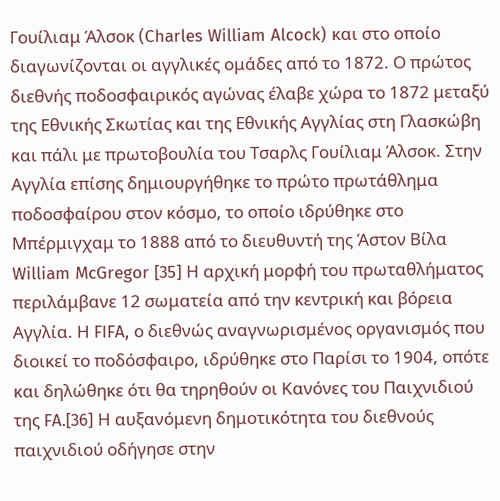Γουίλιαμ Άλσοκ (Charles William Alcock) και στο οποίο διαγωνίζονται οι αγγλικές ομάδες από το 1872. Ο πρώτος διεθνής ποδοσφαιρικός αγώνας έλαβε χώρα το 1872 μεταξύ της Εθνικής Σκωτίας και της Εθνικής Αγγλίας στη Γλασκώβη και πάλι με πρωτοβουλία του Τσαρλς Γουίλιαμ Άλσοκ. Στην Αγγλία επίσης δημιουργήθηκε το πρώτο πρωτάθλημα ποδοσφαίρου στον κόσμο, το οποίο ιδρύθηκε στο Μπέρμιγχαμ το 1888 από το διευθυντή της Άστον Βίλα William McGregor [35] Η αρχική μορφή του πρωταθλήματος περιλάμβανε 12 σωματεία από την κεντρική και βόρεια Αγγλία. Η FIFA, ο διεθνώς αναγνωρισμένος οργανισμός που διοικεί το ποδόσφαιρο, ιδρύθηκε στο Παρίσι το 1904, οπότε και δηλώθηκε ότι θα τηρηθούν οι Κανόνες του Παιχνιδιού της FA.[36] Η αυξανόμενη δημοτικότητα του διεθνούς παιχνιδιού οδήγησε στην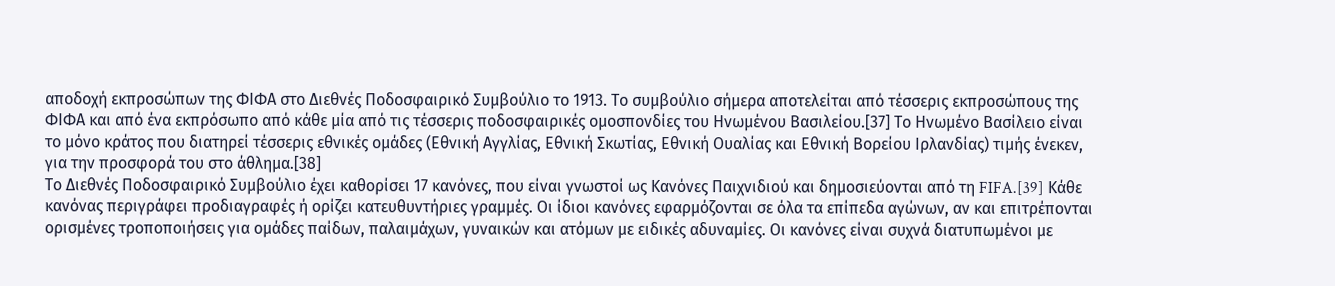αποδοχή εκπροσώπων της ΦΙΦΑ στο Διεθνές Ποδοσφαιρικό Συμβούλιο το 1913. Το συμβούλιο σήμερα αποτελείται από τέσσερις εκπροσώπους της ΦΙΦΑ και από ένα εκπρόσωπο από κάθε μία από τις τέσσερις ποδοσφαιρικές ομοσπονδίες του Ηνωμένου Βασιλείου.[37] Το Ηνωμένο Βασίλειο είναι το μόνο κράτος που διατηρεί τέσσερις εθνικές ομάδες (Εθνική Αγγλίας, Εθνική Σκωτίας, Εθνική Ουαλίας και Εθνική Βορείου Ιρλανδίας) τιμής ένεκεν, για την προσφορά του στο άθλημα.[38]
Το Διεθνές Ποδοσφαιρικό Συμβούλιο έχει καθορίσει 17 κανόνες, που είναι γνωστοί ως Κανόνες Παιχνιδιού και δημοσιεύονται από τη FIFA.[39] Κάθε κανόνας περιγράφει προδιαγραφές ή ορίζει κατευθυντήριες γραμμές. Οι ίδιοι κανόνες εφαρμόζονται σε όλα τα επίπεδα αγώνων, αν και επιτρέπονται ορισμένες τροποποιήσεις για ομάδες παίδων, παλαιμάχων, γυναικών και ατόμων με ειδικές αδυναμίες. Οι κανόνες είναι συχνά διατυπωμένοι με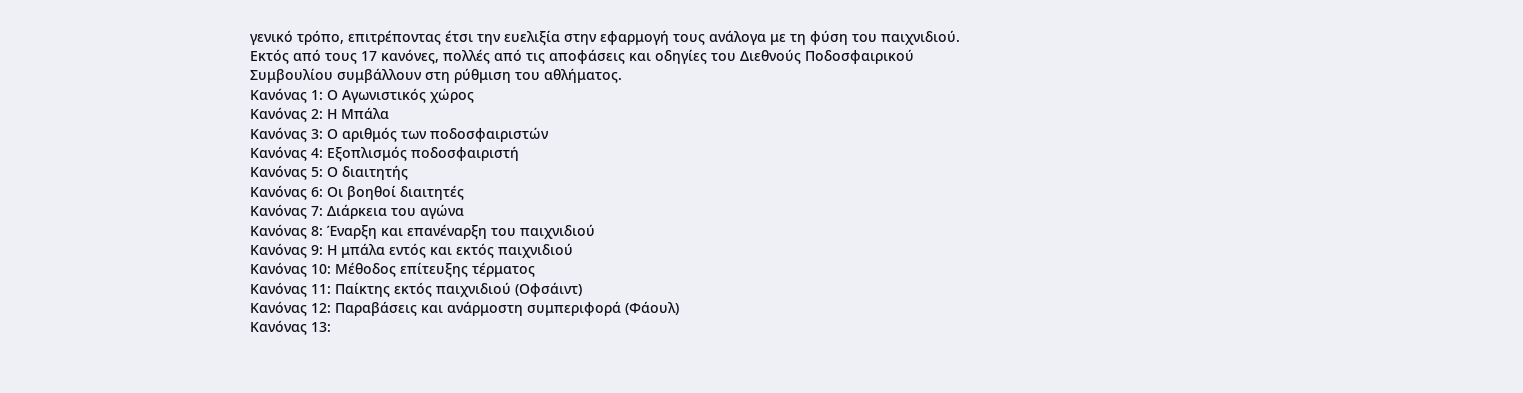γενικό τρόπο, επιτρέποντας έτσι την ευελιξία στην εφαρμογή τους ανάλογα με τη φύση του παιχνιδιού. Εκτός από τους 17 κανόνες, πολλές από τις αποφάσεις και οδηγίες του Διεθνούς Ποδοσφαιρικού Συμβουλίου συμβάλλουν στη ρύθμιση του αθλήματος.
Κανόνας 1: Ο Αγωνιστικός χώρος
Κανόνας 2: Η Μπάλα
Κανόνας 3: Ο αριθμός των ποδοσφαιριστών
Κανόνας 4: Εξοπλισμός ποδοσφαιριστή
Κανόνας 5: Ο διαιτητής
Κανόνας 6: Οι βοηθοί διαιτητές
Κανόνας 7: Διάρκεια του αγώνα
Κανόνας 8: Έναρξη και επανέναρξη του παιχνιδιού
Κανόνας 9: Η μπάλα εντός και εκτός παιχνιδιού
Κανόνας 10: Μέθοδος επίτευξης τέρματος
Κανόνας 11: Παίκτης εκτός παιχνιδιού (Οφσάιντ)
Κανόνας 12: Παραβάσεις και ανάρμοστη συμπεριφορά (Φάουλ)
Κανόνας 13: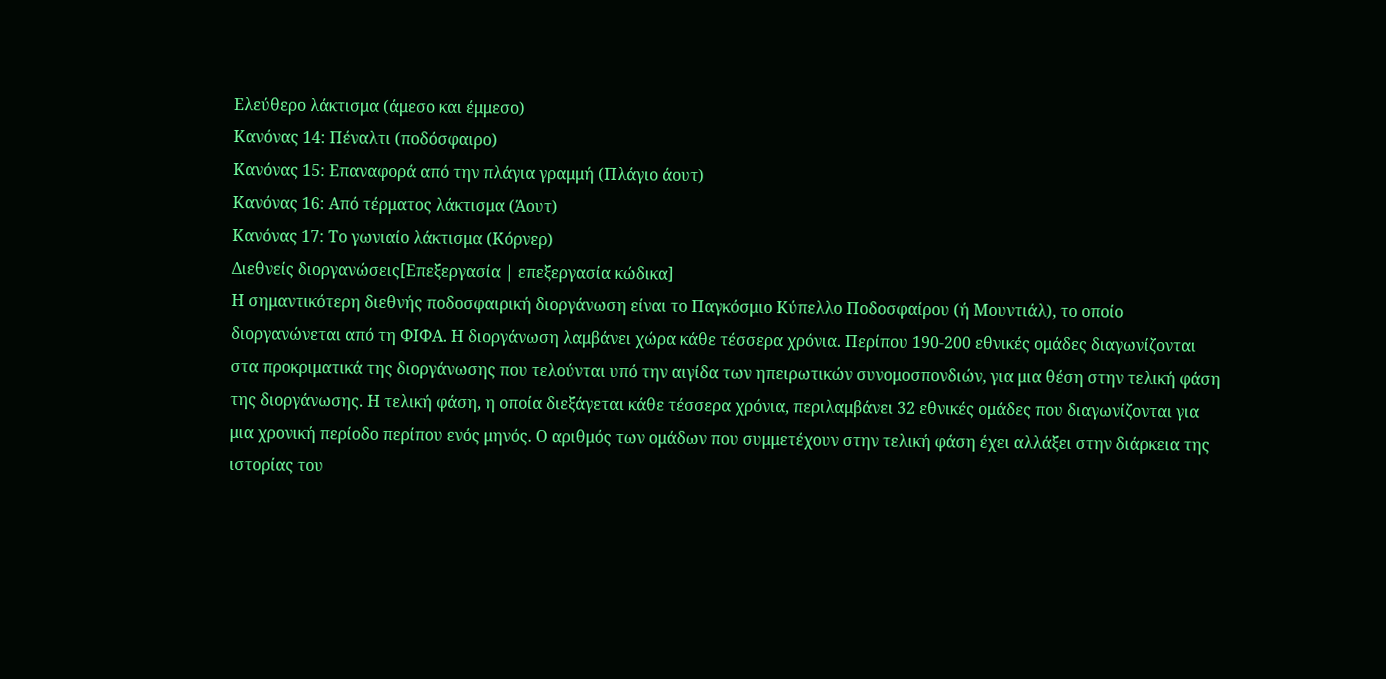Ελεύθερο λάκτισμα (άμεσο και έμμεσο)
Κανόνας 14: Πέναλτι (ποδόσφαιρο)
Κανόνας 15: Επαναφορά από την πλάγια γραμμή (Πλάγιο άουτ)
Κανόνας 16: Από τέρματος λάκτισμα (Άουτ)
Κανόνας 17: Το γωνιαίο λάκτισμα (Κόρνερ)
Διεθνείς διοργανώσεις[Επεξεργασία | επεξεργασία κώδικα]
Η σημαντικότερη διεθνής ποδοσφαιρική διοργάνωση είναι το Παγκόσμιο Κύπελλο Ποδοσφαίρου (ή Μουντιάλ), το οποίο διοργανώνεται από τη ΦΙΦΑ. Η διοργάνωση λαμβάνει χώρα κάθε τέσσερα χρόνια. Περίπου 190-200 εθνικές ομάδες διαγωνίζονται στα προκριματικά της διοργάνωσης που τελούνται υπό την αιγίδα των ηπειρωτικών συνομοσπονδιών, για μια θέση στην τελική φάση της διοργάνωσης. Η τελική φάση, η οποία διεξάγεται κάθε τέσσερα χρόνια, περιλαμβάνει 32 εθνικές ομάδες που διαγωνίζονται για μια χρονική περίοδο περίπου ενός μηνός. Ο αριθμός των ομάδων που συμμετέχουν στην τελική φάση έχει αλλάξει στην διάρκεια της ιστορίας του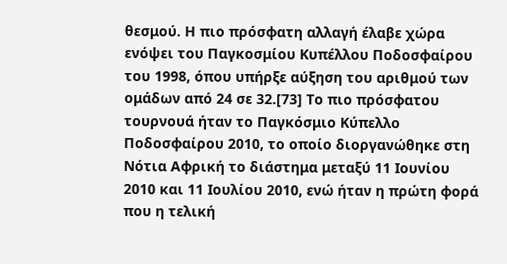θεσμού. Η πιο πρόσφατη αλλαγή έλαβε χώρα ενόψει του Παγκοσμίου Κυπέλλου Ποδοσφαίρου του 1998, όπου υπήρξε αύξηση του αριθμού των ομάδων από 24 σε 32.[73] Το πιο πρόσφατου τουρνουά ήταν το Παγκόσμιο Κύπελλο Ποδοσφαίρου 2010, το οποίο διοργανώθηκε στη Νότια Αφρική το διάστημα μεταξύ 11 Ιουνίου 2010 και 11 Ιουλίου 2010, ενώ ήταν η πρώτη φορά που η τελική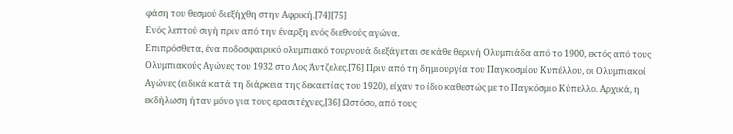φάση του θεσμού διεξήχθη στην Αφρική.[74][75]
Ενός λεπτού σιγή πριν από την έναρξη ενός διεθνούς αγώνα.
Επιπρόσθετα, ένα ποδοσφαιρικό ολυμπιακό τουρνουά διεξάγεται σε κάθε θερινή Ολυμπιάδα από το 1900, εκτός από τους Ολυμπιακούς Αγώνες του 1932 στο Λος Άντζελες.[76] Πριν από τη δημιουργία του Παγκοσμίου Κυπέλλου, οι Ολυμπιακοί Αγώνες (ειδικά κατά τη διάρκεια της δεκαετίας του 1920), είχαν το ίδιο καθεστώς με το Παγκόσμιο Κύπελλο. Αρχικά, η εκδήλωση ήταν μόνο για τους ερασιτέχνες,[36] Ωστόσο, από τους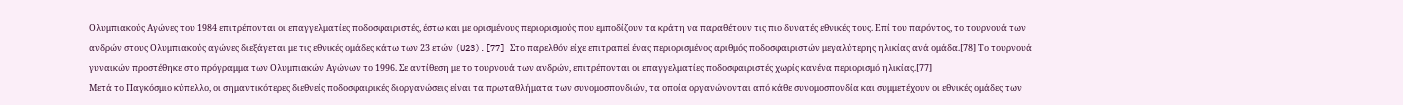Ολυμπιακούς Αγώνες του 1984 επιτρέπονται οι επαγγελματίες ποδοσφαιριστές, έστω και με ορισμένους περιορισμούς που εμποδίζουν τα κράτη να παραθέτουν τις πιο δυνατές εθνικές τους. Επί του παρόντος, το τουρνουά των ανδρών στους Ολυμπιακούς αγώνες διεξάγεται με τις εθνικές ομάδες κάτω των 23 ετών (U23).[77] Στο παρελθόν είχε επιτραπεί ένας περιορισμένος αριθμός ποδοσφαιριστών μεγαλύτερης ηλικίας ανά ομάδα.[78] Το τουρνουά γυναικών προστέθηκε στο πρόγραμμα των Ολυμπιακών Αγώνων το 1996. Σε αντίθεση με το τουρνουά των ανδρών, επιτρέπονται οι επαγγελματίες ποδοσφαιριστές χωρίς κανένα περιορισμό ηλικίας.[77]
Μετά το Παγκόσμιο κύπελλο, οι σημαντικότερες διεθνείς ποδοσφαιρικές διοργανώσεις είναι τα πρωταθλήματα των συνομοσπονδιών, τα οποία οργανώνονται από κάθε συνομοσπονδία και συμμετέχουν οι εθνικές ομάδες των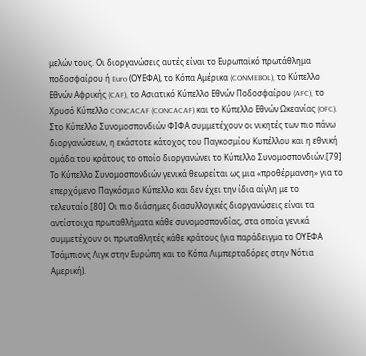μελών τους. Οι διοργανώσεις αυτές είναι το Ευρωπαϊκό πρωτάθλημα ποδοσφαίρου ή Euro (ΟΥΕΦΑ), το Κόπα Αμέρικα (CONMEBOL), το Κύπελλο Εθνών Αφρικής (CAF), το Ασιατικό Κύπελλο Εθνών Ποδοσφαίρου (AFC), το Χρυσό Κύπελλο CONCACAF (CONCACAF) και το Κύπελλο Εθνών Ωκεανίας (OFC). Στο Κύπελλο Συνομοσπονδιών ΦΙΦΑ συμμετέχουν οι νικητές των πιο πάνω διοργανώσεων, η εκάστοτε κάτοχος του Παγκοσμίου Κυπέλλου και η εθνική ομάδα του κράτους το οποίο διοργανώνει το Κύπελλο Συνομοσπονδιών.[79] Το Κύπελλο Συνομοσπονδιών γενικά θεωρείται ως μια «προθέρμανση» για το επερχόμενο Παγκόσμιο Κύπελλο και δεν έχει την ίδια αίγλη με το τελευταίο.[80] Οι πιο διάσημες διασυλλογικές διοργανώσεις είναι τα αντίστοιχα πρωταθλήματα κάθε συνομοσπονδίας, στα οποία γενικά συμμετέχουν οι πρωταθλητές κάθε κράτους (για παράδειγμα το ΟΥΕΦΑ Τσάμπιονς Λιγκ στην Ευρώπη και το Κόπα Λιμπερταδόρες στην Νότια Αμερική).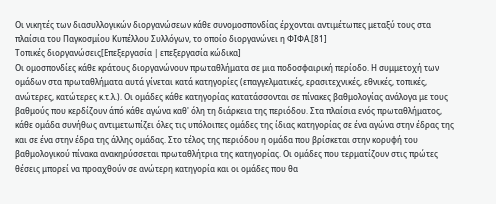Οι νικητές των διασυλλογικών διοργανώσεων κάθε συνομοσπονδίας έρχονται αντιμέτωπες μεταξύ τους στα πλαίσια του Παγκοσμίου Κυπέλλου Συλλόγων, το οποίο διοργανώνει η ΦΙΦΑ.[81]
Τοπικές διοργανώσεις[Επεξεργασία | επεξεργασία κώδικα]
Οι ομοσπονδίες κάθε κράτους διοργανώνουν πρωταθλήματα σε μια ποδοσφαιρική περίοδο. Η συμμετοχή των ομάδων στα πρωταθλήματα αυτά γίνεται κατά κατηγορίες (επαγγελματικές, ερασιτεχνικές, εθνικές, τοπικές, ανώτερες, κατώτερες κ.τ.λ.). Οι ομάδες κάθε κατηγορίας κατατάσσονται σε πίνακες βαθμολογίας ανάλογα με τους βαθμούς που κερδίζουν άπό κάθε αγώνα καθ' όλη τη διάρκεια της περιόδου. Στα πλαίσια ενός πρωταθλήματος, κάθε ομάδα συνήθως αντιμετωπίζει όλες τις υπόλοιπες ομάδες της ίδιας κατηγορίας σε ένα αγώνα στην έδρας της και σε ένα στην έδρα της άλλης ομάδας. Στο τέλος της περιόδου η ομάδα που βρίσκεται στην κορυφή του βαθμολογικού πίνακα ανακηρύσσεται πρωταθλήτρια της κατηγορίας. Οι ομάδες που τερματίζουν στις πρώτες θέσεις μπορεί να προαχθούν σε ανώτερη κατηγορία και οι ομάδες που θα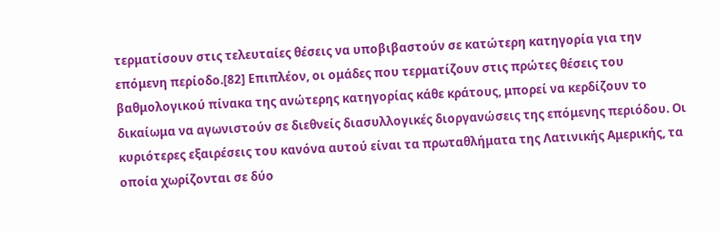τερματίσουν στις τελευταίες θέσεις να υποβιβαστούν σε κατώτερη κατηγορία για την επόμενη περίοδο.[82] Επιπλέον, οι ομάδες που τερματίζουν στις πρώτες θέσεις του βαθμολογικού πίνακα της ανώτερης κατηγορίας κάθε κράτους, μπορεί να κερδίζουν το δικαίωμα να αγωνιστούν σε διεθνείς διασυλλογικές διοργανώσεις της επόμενης περιόδου. Οι κυριότερες εξαιρέσεις του κανόνα αυτού είναι τα πρωταθλήματα της Λατινικής Αμερικής, τα οποία χωρίζονται σε δύο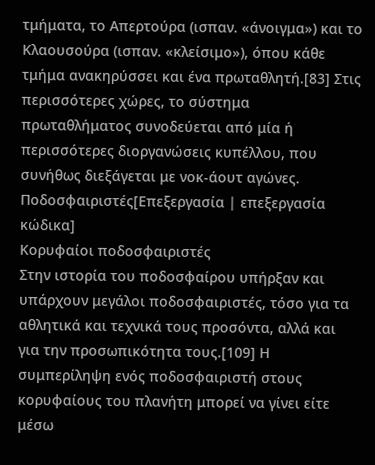τμήματα, το Απερτούρα (ισπαν. «άνοιγμα») και το Κλαουσούρα (ισπαν. «κλείσιμο»), όπου κάθε τμήμα ανακηρύσσει και ένα πρωταθλητή.[83] Στις περισσότερες χώρες, το σύστημα πρωταθλήματος συνοδεύεται από μία ή περισσότερες διοργανώσεις κυπέλλου, που συνήθως διεξάγεται με νοκ-άουτ αγώνες.
Ποδοσφαιριστές[Επεξεργασία | επεξεργασία κώδικα]
Κορυφαίοι ποδοσφαιριστές
Στην ιστορία του ποδοσφαίρου υπήρξαν και υπάρχουν μεγάλοι ποδοσφαιριστές, τόσο για τα αθλητικά και τεχνικά τους προσόντα, αλλά και για την προσωπικότητα τους.[109] Η συμπερίληψη ενός ποδοσφαιριστή στους κορυφαίους του πλανήτη μπορεί να γίνει είτε μέσω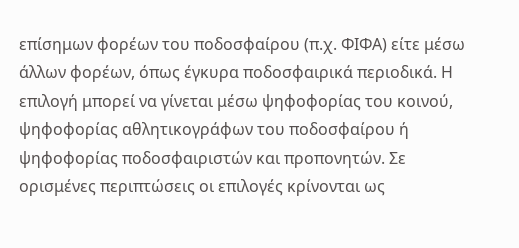επίσημων φορέων του ποδοσφαίρου (π.χ. ΦΙΦΑ) είτε μέσω άλλων φορέων, όπως έγκυρα ποδοσφαιρικά περιοδικά. Η επιλογή μπορεί να γίνεται μέσω ψηφοφορίας του κοινού, ψηφοφορίας αθλητικογράφων του ποδοσφαίρου ή ψηφοφορίας ποδοσφαιριστών και προπονητών. Σε ορισμένες περιπτώσεις οι επιλογές κρίνονται ως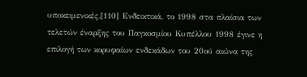υποκειμενικές.[110] Ενδεικτικά, το 1998 στα πλαίσια των τελετών έναρξης του Παγκοσμίου Κυπέλλου 1998 έγινε η επιλογή των κορυφαίων ενδεκάδων του 20ού αιώνα της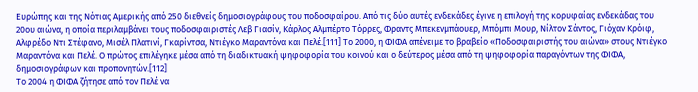Ευρώπης και της Νότιας Αμερικής από 250 διεθνείς δημοσιογράφους του ποδοσφαίρου. Από τις δύο αυτές ενδεκάδες έγινε η επιλογή της κορυφαίας ενδεκάδας του 20ου αιώνα, η οποία περιλαμβάνει τους ποδοσφαιριστές Λεβ Γιασίν, Κάρλος Αλμπέρτο Τόρρες, Φραντς Μπεκενμπάουερ, Μπόμπι Μουρ, Νίλτον Σάντος, Γιόχαν Κρόιφ, Αλφρέδο Ντι Στέφανο, Μισέλ Πλατινί, Γκαρίντσα, Ντιέγκο Μαραντόνα και Πελέ.[111] Το 2000, η ΦΙΦΑ απένειμε το βραβείο «Ποδοσφαιριστής του αιώνα» στους Ντιέγκο Μαραντόνα και Πελέ. Ο πρώτος επιλέγηκε μέσα από τη διαδικτυακή ψηφοφορία του κοινού και ο δεύτερος μέσα από τη ψηφοφορία παραγόντων της ΦΙΦΑ, δημοσιογράφων και προπονητών.[112]
Το 2004 η ΦΙΦΑ ζήτησε από τον Πελέ να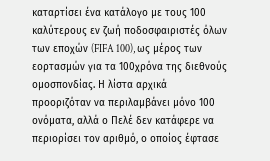καταρτίσει ένα κατάλογο με τους 100 καλύτερους εν ζωή ποδοσφαιριστές όλων των εποχών (FIFA 100), ως μέρος των εορτασμών για τα 100χρόνα της διεθνούς ομοσπονδίας. Η λίστα αρχικά προοριζόταν να περιλαμβάνει μόνο 100 ονόματα, αλλά ο Πελέ δεν κατάφερε να περιορίσει τον αριθμό, ο οποίος έφτασε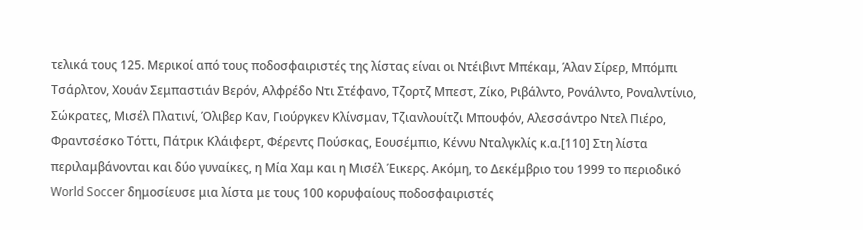τελικά τους 125. Μερικοί από τους ποδοσφαιριστές της λίστας είναι οι Ντέιβιντ Μπέκαμ, Άλαν Σίρερ, Μπόμπι Τσάρλτον, Χουάν Σεμπαστιάν Βερόν, Αλφρέδο Ντι Στέφανο, Τζορτζ Μπεστ, Ζίκο, Ριβάλντο, Ρονάλντο, Ροναλντίνιο, Σώκρατες, Μισέλ Πλατινί, Όλιβερ Καν, Γιούργκεν Κλίνσμαν, Τζιανλουίτζι Μπουφόν, Αλεσσάντρο Ντελ Πιέρο, Φραντσέσκο Τόττι, Πάτρικ Κλάιφερτ, Φέρεντς Πούσκας, Εουσέμπιο, Κέννυ Νταλγκλίς κ.α.[110] Στη λίστα περιλαμβάνονται και δύο γυναίκες, η Μία Χαμ και η Μισέλ Έικερς. Ακόμη, το Δεκέμβριο του 1999 το περιοδικό World Soccer δημοσίευσε μια λίστα με τους 100 κορυφαίους ποδοσφαιριστές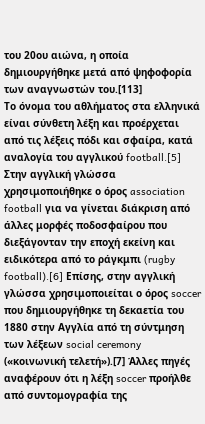του 20ου αιώνα, η οποία δημιουργήθηκε μετά από ψηφοφορία των αναγνωστών του.[113]
Το όνομα του αθλήματος στα ελληνικά είναι σύνθετη λέξη και προέρχεται από τις λέξεις πόδι και σφαίρα, κατά αναλογία του αγγλικού football.[5] Στην αγγλική γλώσσα χρησιμοποιήθηκε ο όρος association football για να γίνεται διάκριση από άλλες μορφές ποδοσφαίρου που διεξάγονταν την εποχή εκείνη και ειδικότερα από το ράγκμπι (rugby football).[6] Επίσης, στην αγγλική γλώσσα χρησιμοποιείται ο όρος soccer που δημιουργήθηκε τη δεκαετία του 1880 στην Αγγλία από τη σύντμηση των λέξεων social ceremony («κοινωνική τελετή»).[7] Άλλες πηγές αναφέρουν ότι η λέξη soccer προήλθε από συντομογραφία της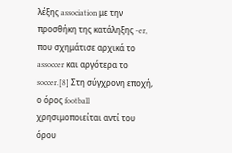λέξης association με την προσθήκη της κατάληξης -er, που σχημάτισε αρχικά το assoccer και αργότερα το soccer.[8] Στη σύγχρονη εποχή, ο όρος football χρησιμοποιείται αντί του όρου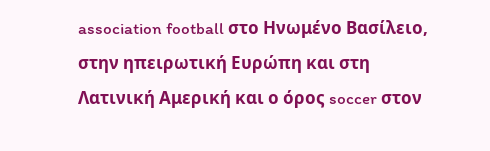association football στο Ηνωμένο Βασίλειο, στην ηπειρωτική Ευρώπη και στη Λατινική Αμερική και ο όρος soccer στον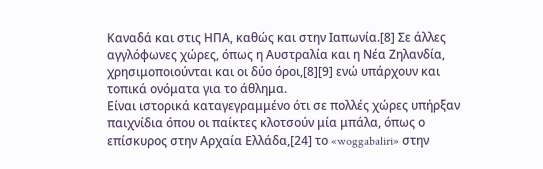Καναδά και στις ΗΠΑ, καθώς και στην Ιαπωνία.[8] Σε άλλες αγγλόφωνες χώρες, όπως η Αυστραλία και η Νέα Ζηλανδία, χρησιμοποιούνται και οι δύο όροι,[8][9] ενώ υπάρχουν και τοπικά ονόματα για το άθλημα.
Είναι ιστορικά καταγεγραμμένο ότι σε πολλές χώρες υπήρξαν παιχνίδια όπου οι παίκτες κλοτσούν μία μπάλα, όπως ο επίσκυρος στην Αρχαία Ελλάδα,[24] το «woggabaliri» στην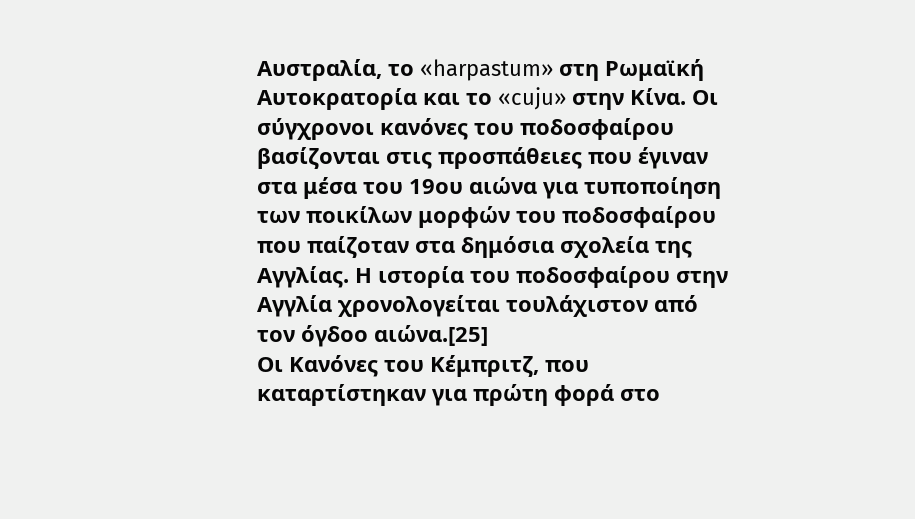Αυστραλία, το «harpastum» στη Ρωμαϊκή Αυτοκρατορία και το «cuju» στην Κίνα. Οι σύγχρονοι κανόνες του ποδοσφαίρου βασίζονται στις προσπάθειες που έγιναν στα μέσα του 19ου αιώνα για τυποποίηση των ποικίλων μορφών του ποδοσφαίρου που παίζοταν στα δημόσια σχολεία της Αγγλίας. Η ιστορία του ποδοσφαίρου στην Αγγλία χρονολογείται τουλάχιστον από τον όγδοο αιώνα.[25]
Οι Κανόνες του Κέμπριτζ, που καταρτίστηκαν για πρώτη φορά στο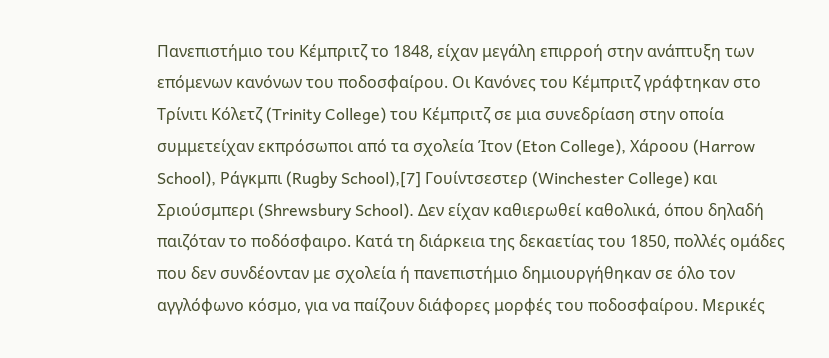Πανεπιστήμιο του Κέμπριτζ το 1848, είχαν μεγάλη επιρροή στην ανάπτυξη των επόμενων κανόνων του ποδοσφαίρου. Οι Κανόνες του Κέμπριτζ γράφτηκαν στο Τρίνιτι Κόλετζ (Trinity College) του Κέμπριτζ σε μια συνεδρίαση στην οποία συμμετείχαν εκπρόσωποι από τα σχολεία Ίτον (Eton College), Χάροου (Harrow School), Ράγκμπι (Rugby School),[7] Γουίντσεστερ (Winchester College) και Σριούσμπερι (Shrewsbury School). Δεν είχαν καθιερωθεί καθολικά, όπου δηλαδή παιζόταν το ποδόσφαιρο. Κατά τη διάρκεια της δεκαετίας του 1850, πολλές ομάδες που δεν συνδέονταν με σχολεία ή πανεπιστήμιο δημιουργήθηκαν σε όλο τον αγγλόφωνο κόσμο, για να παίζουν διάφορες μορφές του ποδοσφαίρου. Μερικές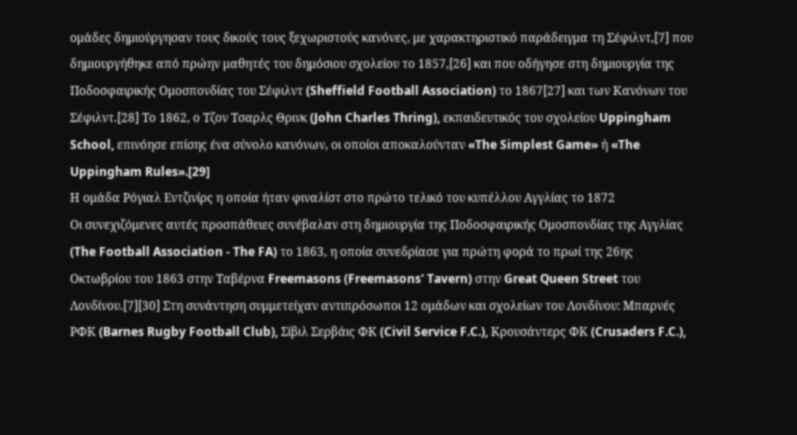ομάδες δημιούργησαν τους δικούς τους ξεχωριστούς κανόνες, με χαρακτηριστικό παράδειγμα τη Σέφιλντ,[7] που δημιουργήθηκε από πρώην μαθητές του δημόσιου σχολείου το 1857,[26] και που οδήγησε στη δημιουργία της Ποδοσφαιρικής Ομοσπονδίας του Σέφιλντ (Sheffield Football Association) το 1867[27] και των Κανόνων του Σέφιλντ.[28] Το 1862, ο Τζον Τσαρλς Θρινκ (John Charles Thring), εκπαιδευτικός του σχολείου Uppingham School, επινόησε επίσης ένα σύνολο κανόνων, οι οποίοι αποκαλούνταν «The Simplest Game» ή «The Uppingham Rules».[29]
Η ομάδα Ρόγιαλ Εντζινίρς η οποία ήταν φιναλίστ στο πρώτο τελικό του κυπέλλου Αγγλίας το 1872
Οι συνεχιζόμενες αυτές προσπάθειες συνέβαλαν στη δημιουργία της Ποδοσφαιρικής Ομοσπονδίας της Αγγλίας (The Football Association - The FA) το 1863, η οποία συνεδρίασε για πρώτη φορά το πρωί της 26ης Οκτωβρίου του 1863 στην Ταβέρνα Freemasons (Freemasons' Tavern) στην Great Queen Street του Λονδίνου.[7][30] Στη συνάντηση συμμετείχαν αντιπρόσωποι 12 ομάδων και σχολείων του Λονδίνου: Μπαρνές ΡΦΚ (Barnes Rugby Football Club), Σίβιλ Σερβάις ΦΚ (Civil Service F.C.), Κρουσάντερς ΦΚ (Crusaders F.C.),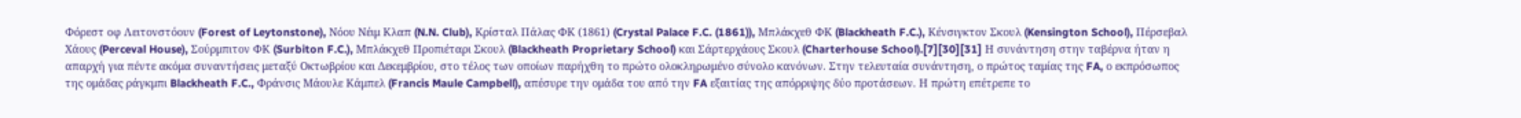Φόρεστ οφ Λειτονστόουν (Forest of Leytonstone), Νόου Νέιμ Κλαπ (N.N. Club), Κρίσταλ Πάλας ΦΚ (1861) (Crystal Palace F.C. (1861)), Μπλάκχεθ ΦΚ (Blackheath F.C.), Κένσιγκτον Σκουλ (Kensington School), Πέρσεβαλ Χάους (Perceval House), Σούρμπιτον ΦΚ (Surbiton F.C.), Μπλάκχεθ Προπιέταρι Σκουλ (Blackheath Proprietary School) και Σάρτερχάους Σκουλ (Charterhouse School).[7][30][31] Η συνάντηση στην ταβέρνα ήταν η απαρχή για πέντε ακόμα συναντήσεις μεταξύ Οκτωβρίου και Δεκεμβρίου, στο τέλος των οποίων παρήχθη το πρώτο ολοκληρωμένο σύνολο κανόνων. Στην τελευταία συνάντηση, ο πρώτος ταμίας της FA, ο εκπρόσωπος της ομάδας ράγκμπι Blackheath F.C., Φράνσις Μάουλε Κάμπελ (Francis Maule Campbell), απέσυρε την ομάδα του από την FA εξαιτίας της απόρριψης δύο προτάσεων. Η πρώτη επέτρεπε το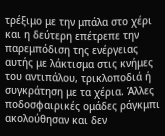τρέξιμο με την μπάλα στο χέρι και η δεύτερη επέτρεπε την παρεμπόδιση της ενέργειας αυτής με λάκτισμα στις κνήμες του αντιπάλου, τρικλοποδιά ή συγκράτηση με τα χέρια. Άλλες ποδοσφαιρικές ομάδες ράγκμπι ακολούθησαν και δεν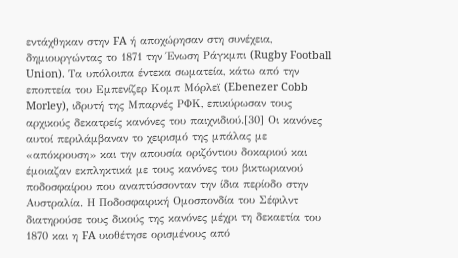εντάχθηκαν στην FA ή αποχώρησαν στη συνέχεια, δημιουργώντας το 1871 την Ένωση Ράγκμπι (Rugby Football Union). Τα υπόλοιπα έντεκα σωματεία, κάτω από την εποπτεία του Εμπενίζερ Κομπ Μόρλεϊ (Ebenezer Cobb Morley), ιδρυτή της Μπαρνές ΡΦΚ, επικύρωσαν τους αρχικούς δεκατρείς κανόνες του παιχνιδιού.[30] Οι κανόνες αυτοί περιλάμβαναν το χειρισμό της μπάλας με «απόκρουση» και την απουσία οριζόντιου δοκαριού και έμοιαζαν εκπληκτικά με τους κανόνες του βικτωριανού ποδοσφαίρου που αναπτύσσονταν την ίδια περίοδο στην Αυστραλία. Η Ποδοσφαιρική Ομοσπονδία του Σέφιλντ διατηρούσε τους δικούς της κανόνες μέχρι τη δεκαετία του 1870 και η FA υιοθέτησε ορισμένους από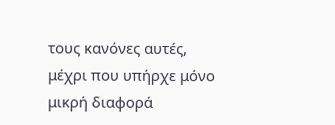τους κανόνες αυτές, μέχρι που υπήρχε μόνο μικρή διαφορά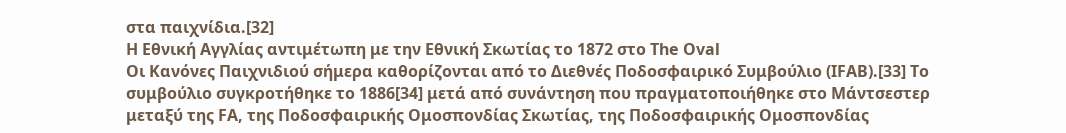στα παιχνίδια.[32]
Η Εθνική Αγγλίας αντιμέτωπη με την Εθνική Σκωτίας το 1872 στο The Oval
Οι Κανόνες Παιχνιδιού σήμερα καθορίζονται από το Διεθνές Ποδοσφαιρικό Συμβούλιο (IFAB).[33] Το συμβούλιο συγκροτήθηκε το 1886[34] μετά από συνάντηση που πραγματοποιήθηκε στο Μάντσεστερ μεταξύ της FA, της Ποδοσφαιρικής Ομοσπονδίας Σκωτίας, της Ποδοσφαιρικής Ομοσπονδίας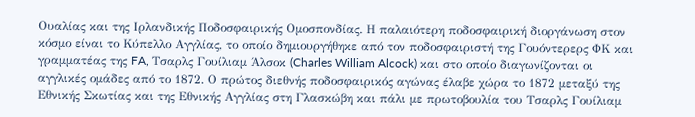Ουαλίας και της Ιρλανδικής Ποδοσφαιρικής Ομοσπονδίας. Η παλαιότερη ποδοσφαιρική διοργάνωση στον κόσμο είναι το Κύπελλο Αγγλίας, το οποίο δημιουργήθηκε από τον ποδοσφαιριστή της Γουόντερερς ΦΚ και γραμματέας της FA, Τσαρλς Γουίλιαμ Άλσοκ (Charles William Alcock) και στο οποίο διαγωνίζονται οι αγγλικές ομάδες από το 1872. Ο πρώτος διεθνής ποδοσφαιρικός αγώνας έλαβε χώρα το 1872 μεταξύ της Εθνικής Σκωτίας και της Εθνικής Αγγλίας στη Γλασκώβη και πάλι με πρωτοβουλία του Τσαρλς Γουίλιαμ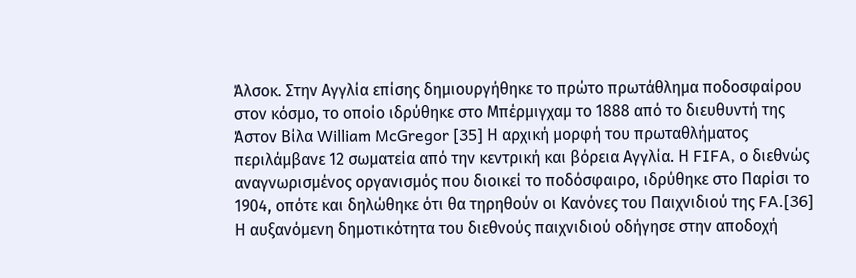Άλσοκ. Στην Αγγλία επίσης δημιουργήθηκε το πρώτο πρωτάθλημα ποδοσφαίρου στον κόσμο, το οποίο ιδρύθηκε στο Μπέρμιγχαμ το 1888 από το διευθυντή της Άστον Βίλα William McGregor [35] Η αρχική μορφή του πρωταθλήματος περιλάμβανε 12 σωματεία από την κεντρική και βόρεια Αγγλία. Η FIFA, ο διεθνώς αναγνωρισμένος οργανισμός που διοικεί το ποδόσφαιρο, ιδρύθηκε στο Παρίσι το 1904, οπότε και δηλώθηκε ότι θα τηρηθούν οι Κανόνες του Παιχνιδιού της FA.[36] Η αυξανόμενη δημοτικότητα του διεθνούς παιχνιδιού οδήγησε στην αποδοχή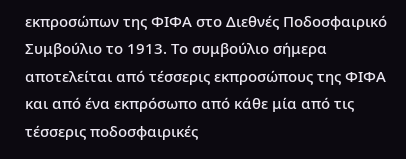εκπροσώπων της ΦΙΦΑ στο Διεθνές Ποδοσφαιρικό Συμβούλιο το 1913. Το συμβούλιο σήμερα αποτελείται από τέσσερις εκπροσώπους της ΦΙΦΑ και από ένα εκπρόσωπο από κάθε μία από τις τέσσερις ποδοσφαιρικές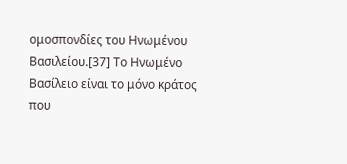ομοσπονδίες του Ηνωμένου Βασιλείου.[37] Το Ηνωμένο Βασίλειο είναι το μόνο κράτος που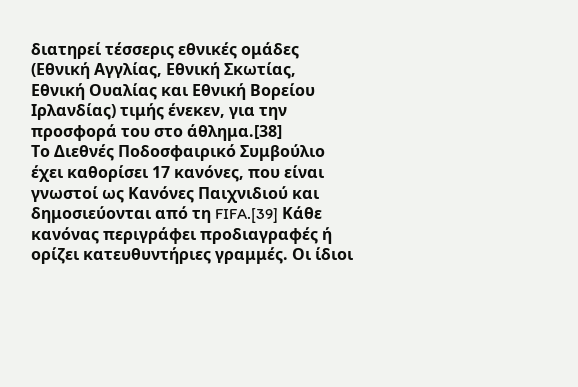διατηρεί τέσσερις εθνικές ομάδες (Εθνική Αγγλίας, Εθνική Σκωτίας, Εθνική Ουαλίας και Εθνική Βορείου Ιρλανδίας) τιμής ένεκεν, για την προσφορά του στο άθλημα.[38]
Το Διεθνές Ποδοσφαιρικό Συμβούλιο έχει καθορίσει 17 κανόνες, που είναι γνωστοί ως Κανόνες Παιχνιδιού και δημοσιεύονται από τη FIFA.[39] Κάθε κανόνας περιγράφει προδιαγραφές ή ορίζει κατευθυντήριες γραμμές. Οι ίδιοι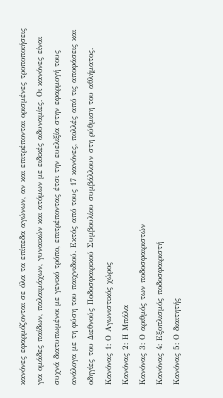κανόνες εφαρμόζονται σε όλα τα επίπεδα αγώνων, αν και επιτρέπονται ορισμένες τροποποιήσεις για ομάδες παίδων, παλαιμάχων, γυναικών και ατόμων με ειδικές αδυναμίες. Οι κανόνες είναι συχνά διατυπωμένοι με γενικό τρόπο, επιτρέποντας έτσι την ευελιξία στην εφαρμογή τους ανάλογα με τη φύση του παιχνιδιού. Εκτός από τους 17 κανόνες, πολλές από τις αποφάσεις και οδηγίες του Διεθνούς Ποδοσφαιρικού Συμβουλίου συμβάλλουν στη ρύθμιση του αθλήματος.
Κανόνας 1: Ο Αγωνιστικός χώρος
Κανόνας 2: Η Μπάλα
Κανόνας 3: Ο αριθμός των ποδοσφαιριστών
Κανόνας 4: Εξοπλισμός ποδοσφαιριστή
Κανόνας 5: Ο διαιτητής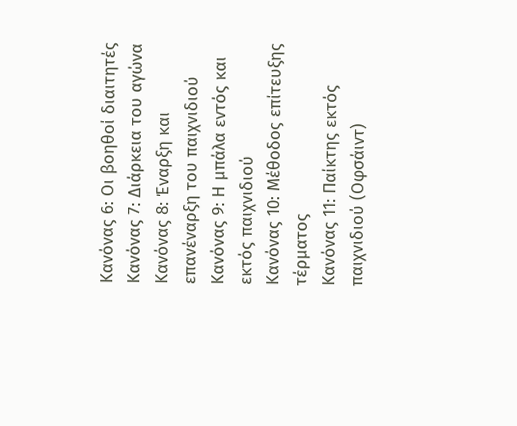Κανόνας 6: Οι βοηθοί διαιτητές
Κανόνας 7: Διάρκεια του αγώνα
Κανόνας 8: Έναρξη και επανέναρξη του παιχνιδιού
Κανόνας 9: Η μπάλα εντός και εκτός παιχνιδιού
Κανόνας 10: Μέθοδος επίτευξης τέρματος
Κανόνας 11: Παίκτης εκτός παιχνιδιού (Οφσάιντ)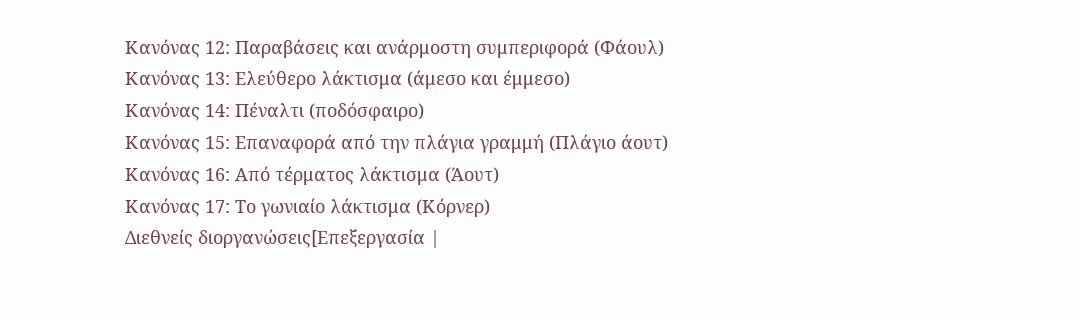Κανόνας 12: Παραβάσεις και ανάρμοστη συμπεριφορά (Φάουλ)
Κανόνας 13: Ελεύθερο λάκτισμα (άμεσο και έμμεσο)
Κανόνας 14: Πέναλτι (ποδόσφαιρο)
Κανόνας 15: Επαναφορά από την πλάγια γραμμή (Πλάγιο άουτ)
Κανόνας 16: Από τέρματος λάκτισμα (Άουτ)
Κανόνας 17: Το γωνιαίο λάκτισμα (Κόρνερ)
Διεθνείς διοργανώσεις[Επεξεργασία |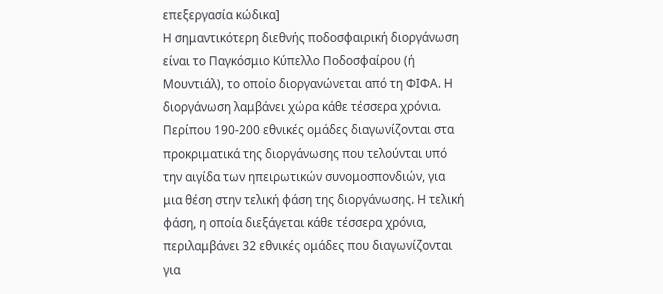επεξεργασία κώδικα]
Η σημαντικότερη διεθνής ποδοσφαιρική διοργάνωση είναι το Παγκόσμιο Κύπελλο Ποδοσφαίρου (ή Μουντιάλ), το οποίο διοργανώνεται από τη ΦΙΦΑ. Η διοργάνωση λαμβάνει χώρα κάθε τέσσερα χρόνια. Περίπου 190-200 εθνικές ομάδες διαγωνίζονται στα προκριματικά της διοργάνωσης που τελούνται υπό την αιγίδα των ηπειρωτικών συνομοσπονδιών, για μια θέση στην τελική φάση της διοργάνωσης. Η τελική φάση, η οποία διεξάγεται κάθε τέσσερα χρόνια, περιλαμβάνει 32 εθνικές ομάδες που διαγωνίζονται για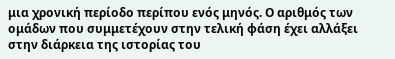μια χρονική περίοδο περίπου ενός μηνός. Ο αριθμός των ομάδων που συμμετέχουν στην τελική φάση έχει αλλάξει στην διάρκεια της ιστορίας του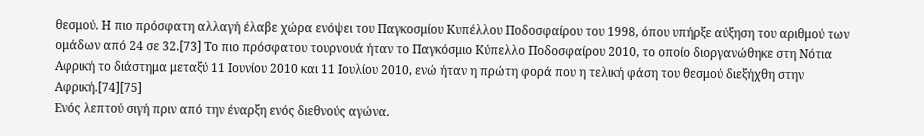θεσμού. Η πιο πρόσφατη αλλαγή έλαβε χώρα ενόψει του Παγκοσμίου Κυπέλλου Ποδοσφαίρου του 1998, όπου υπήρξε αύξηση του αριθμού των ομάδων από 24 σε 32.[73] Το πιο πρόσφατου τουρνουά ήταν το Παγκόσμιο Κύπελλο Ποδοσφαίρου 2010, το οποίο διοργανώθηκε στη Νότια Αφρική το διάστημα μεταξύ 11 Ιουνίου 2010 και 11 Ιουλίου 2010, ενώ ήταν η πρώτη φορά που η τελική φάση του θεσμού διεξήχθη στην Αφρική.[74][75]
Ενός λεπτού σιγή πριν από την έναρξη ενός διεθνούς αγώνα.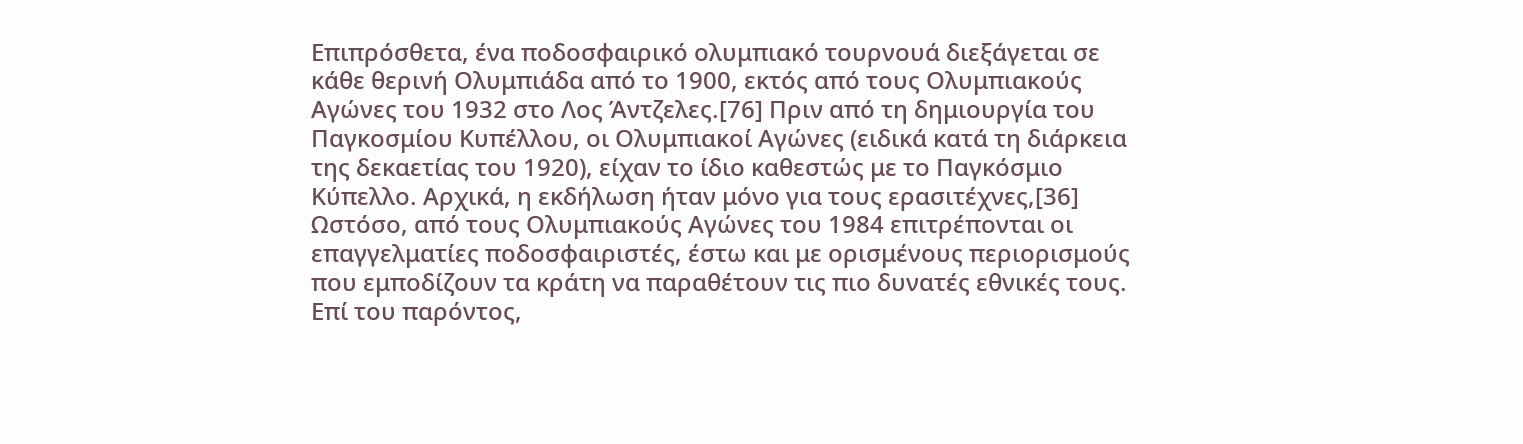Επιπρόσθετα, ένα ποδοσφαιρικό ολυμπιακό τουρνουά διεξάγεται σε κάθε θερινή Ολυμπιάδα από το 1900, εκτός από τους Ολυμπιακούς Αγώνες του 1932 στο Λος Άντζελες.[76] Πριν από τη δημιουργία του Παγκοσμίου Κυπέλλου, οι Ολυμπιακοί Αγώνες (ειδικά κατά τη διάρκεια της δεκαετίας του 1920), είχαν το ίδιο καθεστώς με το Παγκόσμιο Κύπελλο. Αρχικά, η εκδήλωση ήταν μόνο για τους ερασιτέχνες,[36] Ωστόσο, από τους Ολυμπιακούς Αγώνες του 1984 επιτρέπονται οι επαγγελματίες ποδοσφαιριστές, έστω και με ορισμένους περιορισμούς που εμποδίζουν τα κράτη να παραθέτουν τις πιο δυνατές εθνικές τους. Επί του παρόντος,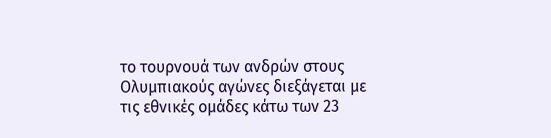το τουρνουά των ανδρών στους Ολυμπιακούς αγώνες διεξάγεται με τις εθνικές ομάδες κάτω των 23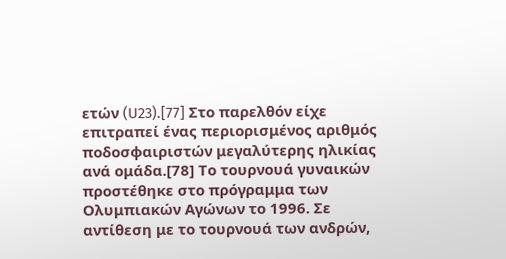ετών (U23).[77] Στο παρελθόν είχε επιτραπεί ένας περιορισμένος αριθμός ποδοσφαιριστών μεγαλύτερης ηλικίας ανά ομάδα.[78] Το τουρνουά γυναικών προστέθηκε στο πρόγραμμα των Ολυμπιακών Αγώνων το 1996. Σε αντίθεση με το τουρνουά των ανδρών,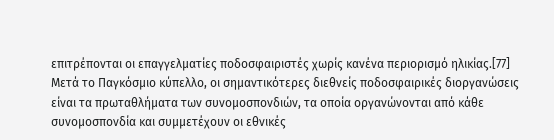επιτρέπονται οι επαγγελματίες ποδοσφαιριστές χωρίς κανένα περιορισμό ηλικίας.[77]
Μετά το Παγκόσμιο κύπελλο, οι σημαντικότερες διεθνείς ποδοσφαιρικές διοργανώσεις είναι τα πρωταθλήματα των συνομοσπονδιών, τα οποία οργανώνονται από κάθε συνομοσπονδία και συμμετέχουν οι εθνικές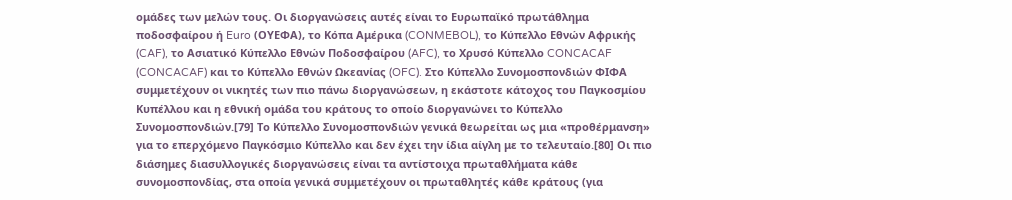ομάδες των μελών τους. Οι διοργανώσεις αυτές είναι το Ευρωπαϊκό πρωτάθλημα ποδοσφαίρου ή Euro (ΟΥΕΦΑ), το Κόπα Αμέρικα (CONMEBOL), το Κύπελλο Εθνών Αφρικής (CAF), το Ασιατικό Κύπελλο Εθνών Ποδοσφαίρου (AFC), το Χρυσό Κύπελλο CONCACAF (CONCACAF) και το Κύπελλο Εθνών Ωκεανίας (OFC). Στο Κύπελλο Συνομοσπονδιών ΦΙΦΑ συμμετέχουν οι νικητές των πιο πάνω διοργανώσεων, η εκάστοτε κάτοχος του Παγκοσμίου Κυπέλλου και η εθνική ομάδα του κράτους το οποίο διοργανώνει το Κύπελλο Συνομοσπονδιών.[79] Το Κύπελλο Συνομοσπονδιών γενικά θεωρείται ως μια «προθέρμανση» για το επερχόμενο Παγκόσμιο Κύπελλο και δεν έχει την ίδια αίγλη με το τελευταίο.[80] Οι πιο διάσημες διασυλλογικές διοργανώσεις είναι τα αντίστοιχα πρωταθλήματα κάθε συνομοσπονδίας, στα οποία γενικά συμμετέχουν οι πρωταθλητές κάθε κράτους (για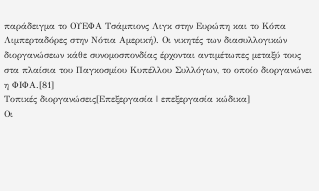παράδειγμα το ΟΥΕΦΑ Τσάμπιονς Λιγκ στην Ευρώπη και το Κόπα Λιμπερταδόρες στην Νότια Αμερική). Οι νικητές των διασυλλογικών διοργανώσεων κάθε συνομοσπονδίας έρχονται αντιμέτωπες μεταξύ τους στα πλαίσια του Παγκοσμίου Κυπέλλου Συλλόγων, το οποίο διοργανώνει η ΦΙΦΑ.[81]
Τοπικές διοργανώσεις[Επεξεργασία | επεξεργασία κώδικα]
Οι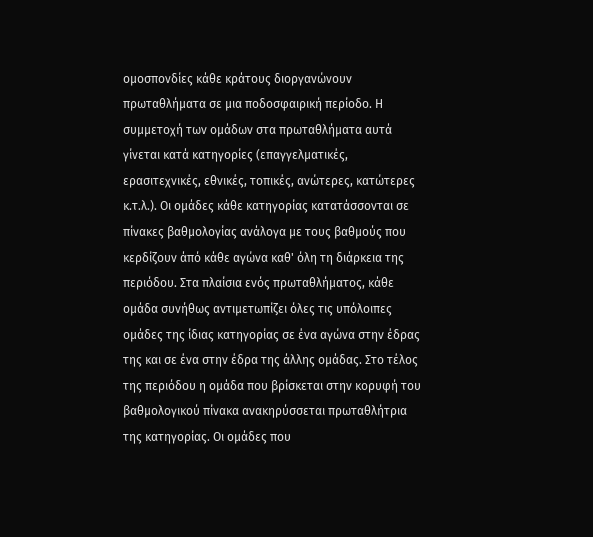ομοσπονδίες κάθε κράτους διοργανώνουν πρωταθλήματα σε μια ποδοσφαιρική περίοδο. Η συμμετοχή των ομάδων στα πρωταθλήματα αυτά γίνεται κατά κατηγορίες (επαγγελματικές, ερασιτεχνικές, εθνικές, τοπικές, ανώτερες, κατώτερες κ.τ.λ.). Οι ομάδες κάθε κατηγορίας κατατάσσονται σε πίνακες βαθμολογίας ανάλογα με τους βαθμούς που κερδίζουν άπό κάθε αγώνα καθ' όλη τη διάρκεια της περιόδου. Στα πλαίσια ενός πρωταθλήματος, κάθε ομάδα συνήθως αντιμετωπίζει όλες τις υπόλοιπες ομάδες της ίδιας κατηγορίας σε ένα αγώνα στην έδρας της και σε ένα στην έδρα της άλλης ομάδας. Στο τέλος της περιόδου η ομάδα που βρίσκεται στην κορυφή του βαθμολογικού πίνακα ανακηρύσσεται πρωταθλήτρια της κατηγορίας. Οι ομάδες που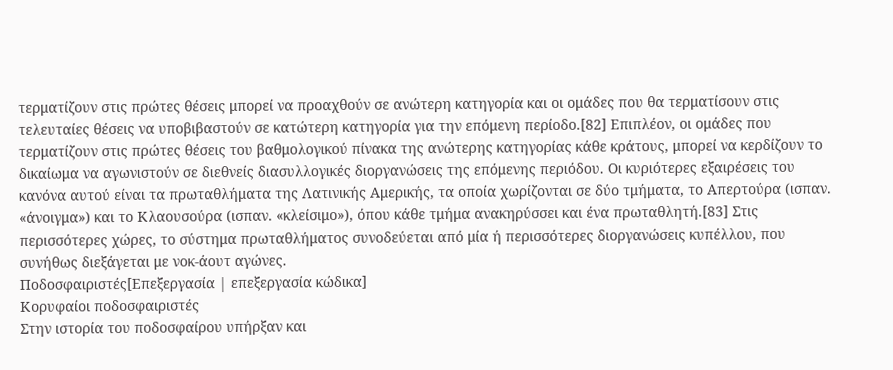τερματίζουν στις πρώτες θέσεις μπορεί να προαχθούν σε ανώτερη κατηγορία και οι ομάδες που θα τερματίσουν στις τελευταίες θέσεις να υποβιβαστούν σε κατώτερη κατηγορία για την επόμενη περίοδο.[82] Επιπλέον, οι ομάδες που τερματίζουν στις πρώτες θέσεις του βαθμολογικού πίνακα της ανώτερης κατηγορίας κάθε κράτους, μπορεί να κερδίζουν το δικαίωμα να αγωνιστούν σε διεθνείς διασυλλογικές διοργανώσεις της επόμενης περιόδου. Οι κυριότερες εξαιρέσεις του κανόνα αυτού είναι τα πρωταθλήματα της Λατινικής Αμερικής, τα οποία χωρίζονται σε δύο τμήματα, το Απερτούρα (ισπαν. «άνοιγμα») και το Κλαουσούρα (ισπαν. «κλείσιμο»), όπου κάθε τμήμα ανακηρύσσει και ένα πρωταθλητή.[83] Στις περισσότερες χώρες, το σύστημα πρωταθλήματος συνοδεύεται από μία ή περισσότερες διοργανώσεις κυπέλλου, που συνήθως διεξάγεται με νοκ-άουτ αγώνες.
Ποδοσφαιριστές[Επεξεργασία | επεξεργασία κώδικα]
Κορυφαίοι ποδοσφαιριστές
Στην ιστορία του ποδοσφαίρου υπήρξαν και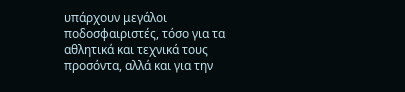υπάρχουν μεγάλοι ποδοσφαιριστές, τόσο για τα αθλητικά και τεχνικά τους προσόντα, αλλά και για την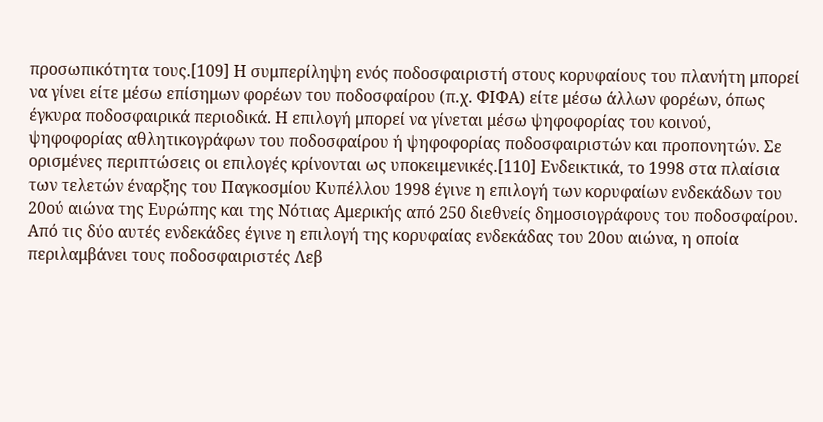προσωπικότητα τους.[109] Η συμπερίληψη ενός ποδοσφαιριστή στους κορυφαίους του πλανήτη μπορεί να γίνει είτε μέσω επίσημων φορέων του ποδοσφαίρου (π.χ. ΦΙΦΑ) είτε μέσω άλλων φορέων, όπως έγκυρα ποδοσφαιρικά περιοδικά. Η επιλογή μπορεί να γίνεται μέσω ψηφοφορίας του κοινού, ψηφοφορίας αθλητικογράφων του ποδοσφαίρου ή ψηφοφορίας ποδοσφαιριστών και προπονητών. Σε ορισμένες περιπτώσεις οι επιλογές κρίνονται ως υποκειμενικές.[110] Ενδεικτικά, το 1998 στα πλαίσια των τελετών έναρξης του Παγκοσμίου Κυπέλλου 1998 έγινε η επιλογή των κορυφαίων ενδεκάδων του 20ού αιώνα της Ευρώπης και της Νότιας Αμερικής από 250 διεθνείς δημοσιογράφους του ποδοσφαίρου. Από τις δύο αυτές ενδεκάδες έγινε η επιλογή της κορυφαίας ενδεκάδας του 20ου αιώνα, η οποία περιλαμβάνει τους ποδοσφαιριστές Λεβ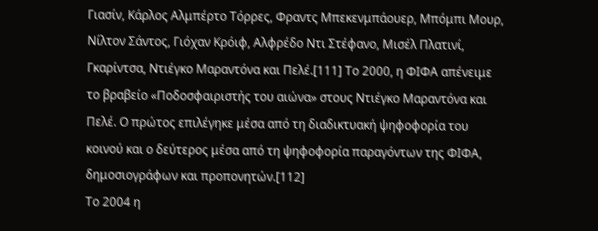Γιασίν, Κάρλος Αλμπέρτο Τόρρες, Φραντς Μπεκενμπάουερ, Μπόμπι Μουρ, Νίλτον Σάντος, Γιόχαν Κρόιφ, Αλφρέδο Ντι Στέφανο, Μισέλ Πλατινί, Γκαρίντσα, Ντιέγκο Μαραντόνα και Πελέ.[111] Το 2000, η ΦΙΦΑ απένειμε το βραβείο «Ποδοσφαιριστής του αιώνα» στους Ντιέγκο Μαραντόνα και Πελέ. Ο πρώτος επιλέγηκε μέσα από τη διαδικτυακή ψηφοφορία του κοινού και ο δεύτερος μέσα από τη ψηφοφορία παραγόντων της ΦΙΦΑ, δημοσιογράφων και προπονητών.[112]
Το 2004 η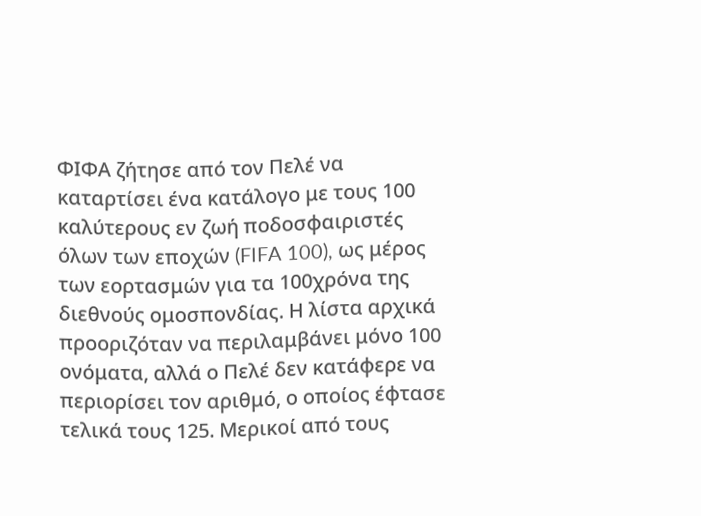ΦΙΦΑ ζήτησε από τον Πελέ να καταρτίσει ένα κατάλογο με τους 100 καλύτερους εν ζωή ποδοσφαιριστές όλων των εποχών (FIFA 100), ως μέρος των εορτασμών για τα 100χρόνα της διεθνούς ομοσπονδίας. Η λίστα αρχικά προοριζόταν να περιλαμβάνει μόνο 100 ονόματα, αλλά ο Πελέ δεν κατάφερε να περιορίσει τον αριθμό, ο οποίος έφτασε τελικά τους 125. Μερικοί από τους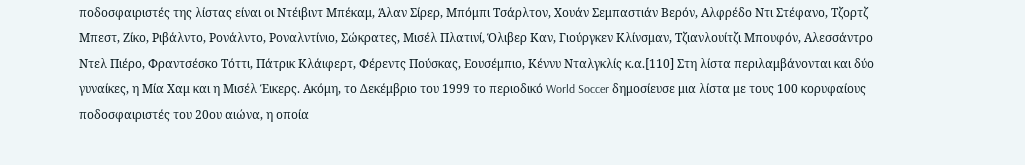ποδοσφαιριστές της λίστας είναι οι Ντέιβιντ Μπέκαμ, Άλαν Σίρερ, Μπόμπι Τσάρλτον, Χουάν Σεμπαστιάν Βερόν, Αλφρέδο Ντι Στέφανο, Τζορτζ Μπεστ, Ζίκο, Ριβάλντο, Ρονάλντο, Ροναλντίνιο, Σώκρατες, Μισέλ Πλατινί, Όλιβερ Καν, Γιούργκεν Κλίνσμαν, Τζιανλουίτζι Μπουφόν, Αλεσσάντρο Ντελ Πιέρο, Φραντσέσκο Τόττι, Πάτρικ Κλάιφερτ, Φέρεντς Πούσκας, Εουσέμπιο, Κέννυ Νταλγκλίς κ.α.[110] Στη λίστα περιλαμβάνονται και δύο γυναίκες, η Μία Χαμ και η Μισέλ Έικερς. Ακόμη, το Δεκέμβριο του 1999 το περιοδικό World Soccer δημοσίευσε μια λίστα με τους 100 κορυφαίους ποδοσφαιριστές του 20ου αιώνα, η οποία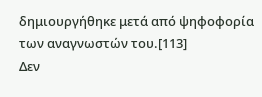δημιουργήθηκε μετά από ψηφοφορία των αναγνωστών του.[113]
Δεν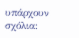υπάρχουν σχόλια: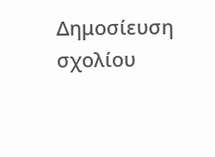Δημοσίευση σχολίου